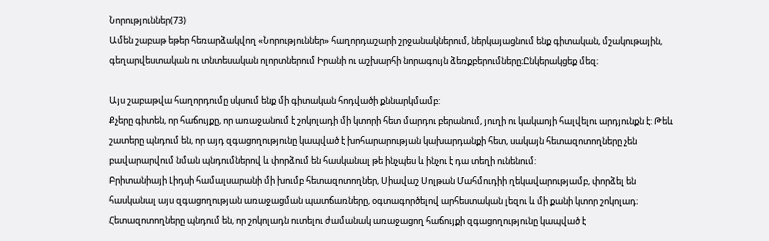Նորություններ(73)
Ամեն շաբաթ եթեր հեռարձակվող «Նորություններ» հաղորդաշարի շրջանակներում, ներկայացնում ենք գիտական, մշակութային, գեղարվեստական ու տնտեսական ոլորտներում Իրանի ու աշխարհի նորագույն ձեռքբերումները։Ընկերակցեք մեզ։

Այս շաբաթվա հաղորդումը սկսում ենք մի գիտական հոդվածի քննարկմամբ:
Քչերը գիտեն, որ հաճույքը, որ առաջանում է շոկոլադի մի կտորի հետ մարդու բերանում, յուղի ու կակաոյի հալվելու արդյունքն է: Թեև շատերը պնդում են, որ այդ զգացողությունը կապված է խոհարարության կախարդանքի հետ, սակայն հետազոտողները չեն բավարարվում նման պնդումներով և փորձում են հասկանալ թե ինչպես և ինչու է դա տեղի ունենում:
Բրիտանիայի Լիդսի համալսարանի մի խումբ հետազոտողներ, Սիավաշ Սոլթան Մահմուդիի ղեկավարությամբ, փորձել են հասկանալ այս զգացողության առաջացման պատճառները, օգտագործելով արհեստական լեզու և մի քանի կտոր շոկոլադ։ Հետազոտողները պնդում են, որ շոկոլադն ուտելու ժամանակ առաջացող հաճույքի զգացողությունը կապված է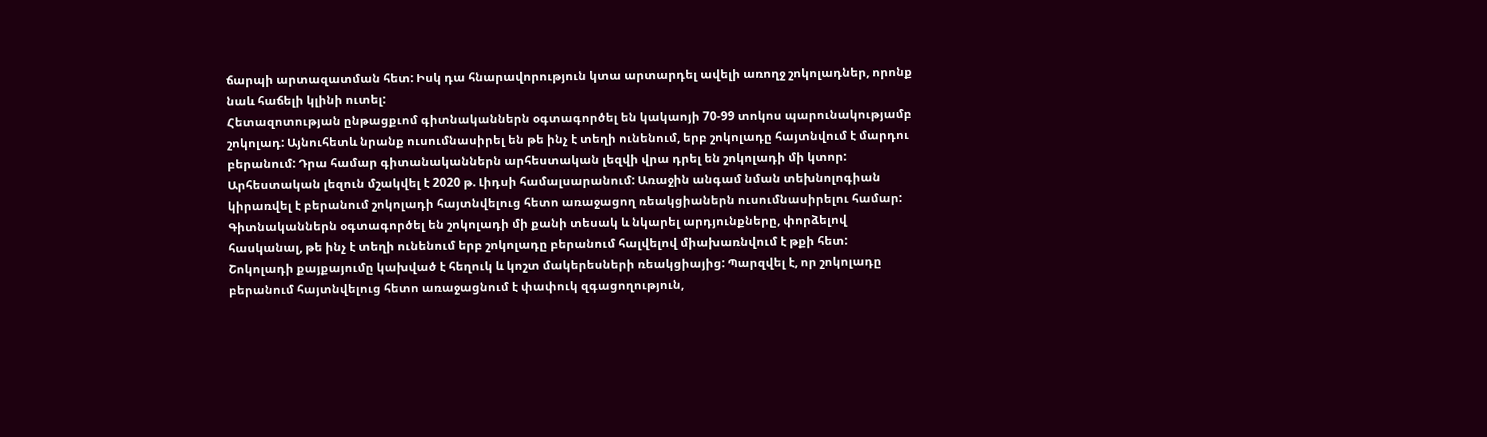ճարպի արտազատման հետ: Իսկ դա հնարավորություն կտա արտարդել ավելի առողջ շոկոլադներ, որոնք նաև հաճելի կլինի ուտել:
Հետազոտության ընթացքւոմ գիտնականներն օգտագործել են կակաոյի 70-99 տոկոս պարունակությամբ շոկոլադ: Այնուհետև նրանք ուսումնասիրել են թե ինչ է տեղի ունենում, երբ շոկոլադը հայտնվում է մարդու բերանում: Դրա համար գիտանականներն արհեստական լեզվի վրա դրել են շոկոլադի մի կտոր: Արհեստական լեզուն մշակվել է 2020 թ. Լիդսի համալսարանում: Առաջին անգամ նման տեխնոլոգիան կիրառվել է բերանում շոկոլադի հայտնվելուց հետո առաջացող ռեակցիաներն ուսումնասիրելու համար:
Գիտնականներն օգտագործել են շոկոլադի մի քանի տեսակ և նկարել արդյունքները, փորձելով հասկանալ, թե ինչ է տեղի ունենում երբ շոկոլադը բերանում հալվելով միախառնվում է թքի հետ: Շոկոլադի քայքայումը կախված է հեղուկ և կոշտ մակերեսների ռեակցիայից: Պարզվել է, որ շոկոլադը բերանում հայտնվելուց հետո առաջացնում է փափուկ զգացողություն,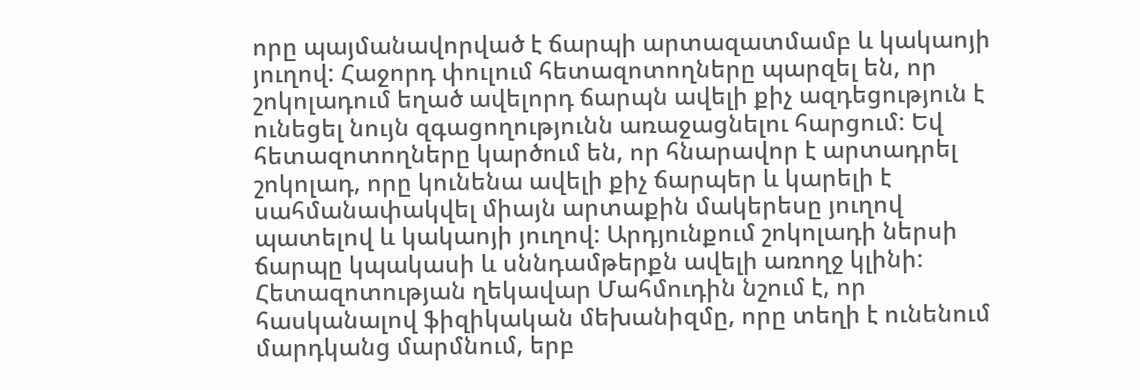որը պայմանավորված է ճարպի արտազատմամբ և կակաոյի յուղով: Հաջորդ փուլում հետազոտողները պարզել են, որ շոկոլադում եղած ավելորդ ճարպն ավելի քիչ ազդեցություն է ունեցել նույն զգացողությունն առաջացնելու հարցում: Եվ հետազոտողները կարծում են, որ հնարավոր է արտադրել շոկոլադ, որը կունենա ավելի քիչ ճարպեր և կարելի է սահմանափակվել միայն արտաքին մակերեսը յուղով պատելով և կակաոյի յուղով: Արդյունքում շոկոլադի ներսի ճարպը կպակասի և սննդամթերքն ավելի առողջ կլինի:
Հետազոտության ղեկավար Մահմուդին նշում է, որ հասկանալով ֆիզիկական մեխանիզմը, որը տեղի է ունենում մարդկանց մարմնում, երբ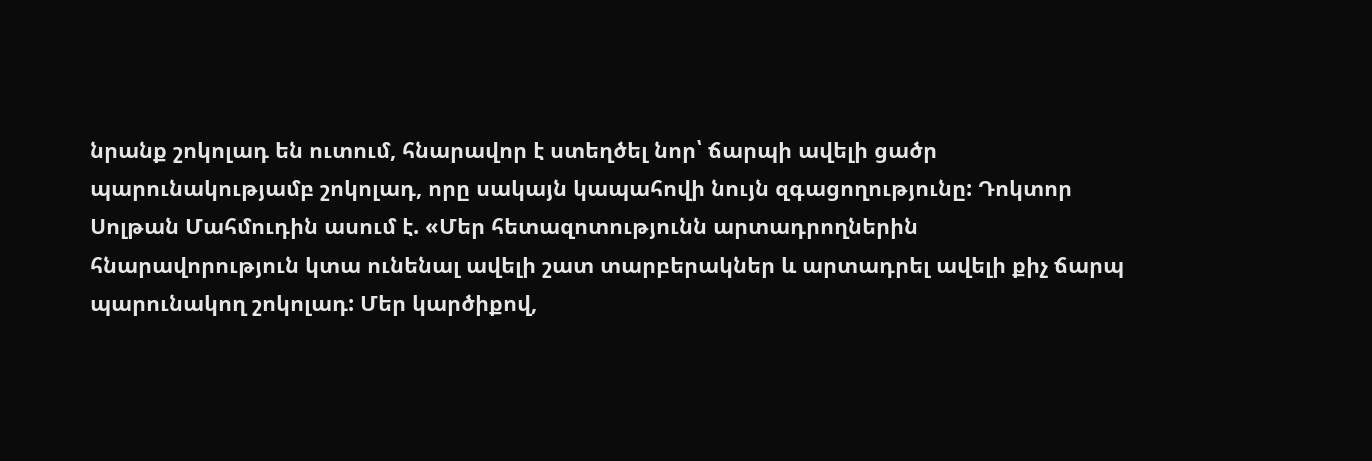նրանք շոկոլադ են ուտում, հնարավոր է ստեղծել նոր՝ ճարպի ավելի ցածր պարունակությամբ շոկոլադ, որը սակայն կապահովի նույն զգացողությունը: Դոկտոր Սոլթան Մահմուդին ասում է. «Մեր հետազոտությունն արտադրողներին հնարավորություն կտա ունենալ ավելի շատ տարբերակներ և արտադրել ավելի քիչ ճարպ պարունակող շոկոլադ: Մեր կարծիքով,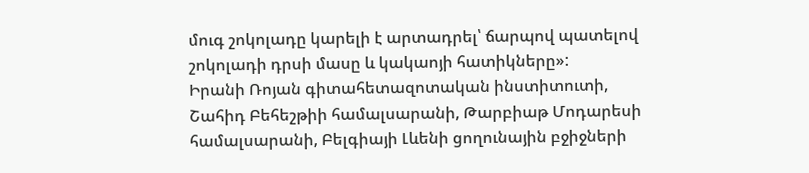մուգ շոկոլադը կարելի է արտադրել՝ ճարպով պատելով շոկոլադի դրսի մասը և կակաոյի հատիկները»:
Իրանի Ռոյան գիտահետազոտական ինստիտուտի, Շահիդ Բեհեշթիի համալսարանի, Թարբիաթ Մոդարեսի համալսարանի, Բելգիայի Լևենի ցողունային բջիջների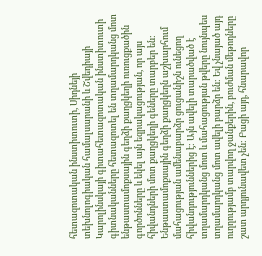հետազոտական ինստիտուտի, Սիդնեյի տեխնոլոգիական համալսարանի և Շվեդիայի Կարոլինսկայի գիտահետազոտական ինստիտուտի գիտնականները հետազոտել են տղամարդկանց մոտ ենթաստամոքսային գեղձի քաղցկեղի ուռուցքածին գործոնները և եկել այն եզրակացության, որ այս հիվանդների մոտ քաղցկեղի գեները տարբեր են:
Ենթաստամոքսային գեղձի քաղցկեղն աշխարհում մահացության ամենաբարձր ցուցանիշն ունեցող հիվանդություններից է: Այն ավելի տարածված է տղամարդկանց մոտ և մահացության թվերը նույնպես տղամարդկանց մոտ ավելի բարձր են: Եվ չնայած այդ ուղղությամբ տարվող ջանքերին, բուժման մեթոդները շատ արդյունավետ չեն: Բացի այդ, հնարավոր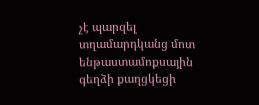չէ պարզել տղամարդկանց մոտ ենթաստամոքսային գեղձի քաղցկեցի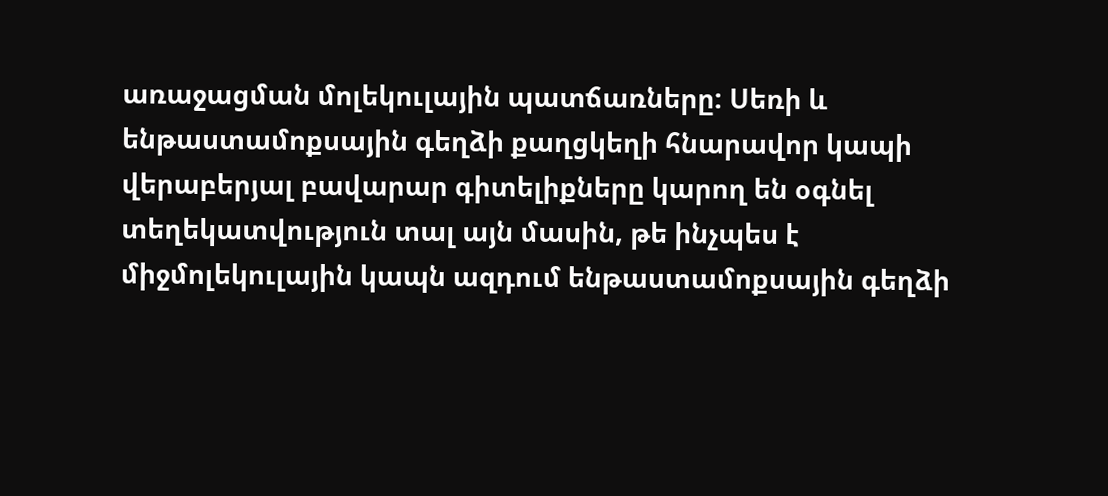առաջացման մոլեկուլային պատճառները: Սեռի և ենթաստամոքսային գեղձի քաղցկեղի հնարավոր կապի վերաբերյալ բավարար գիտելիքները կարող են օգնել տեղեկատվություն տալ այն մասին, թե ինչպես է միջմոլեկուլային կապն ազդում ենթաստամոքսային գեղձի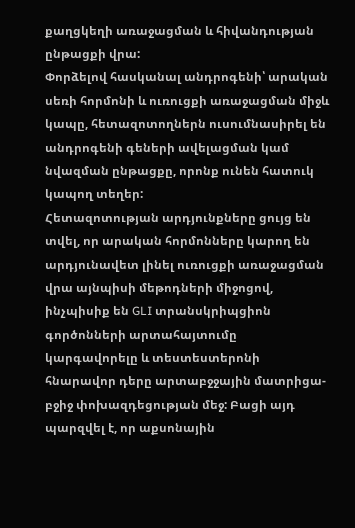քաղցկեղի առաջացման և հիվանդության ընթացքի վրա:
Փորձելով հասկանալ անդրոգենի՝ արական սեռի հորմոնի և ուռուցքի առաջացման միջև կապը, հետազոտողներն ուսումնասիրել են անդրոգենի գեների ավելացման կամ նվազման ընթացքը, որոնք ունեն հատուկ կապող տեղեր:
Հետազոտության արդյունքները ցույց են տվել, որ արական հորմոնները կարող են արդյունավետ լինել ուռուցքի առաջացման վրա այնպիսի մեթոդների միջոցով, ինչպիսիք են GLI տրանսկրիպցիոն գործոնների արտահայտումը կարգավորելը և տեստեստերոնի հնարավոր դերը արտաբջջային մատրիցա-բջիջ փոխազդեցության մեջ: Բացի այդ պարզվել է, որ աքսոնային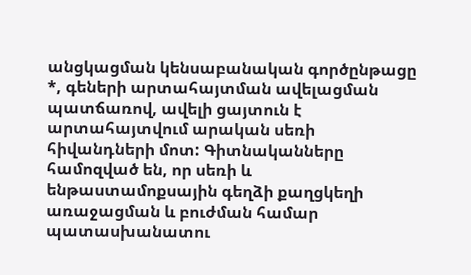անցկացման կենսաբանական գործընթացը *, գեների արտահայտման ավելացման պատճառով, ավելի ցայտուն է արտահայտվում արական սեռի հիվանդների մոտ: Գիտնականները համոզված են, որ սեռի և ենթաստամոքսային գեղձի քաղցկեղի առաջացման և բուժման համար պատասխանատու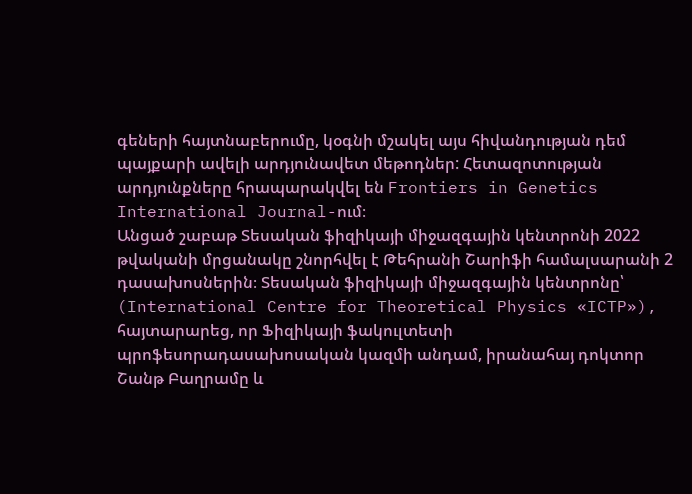գեների հայտնաբերումը, կօգնի մշակել այս հիվանդության դեմ պայքարի ավելի արդյունավետ մեթոդներ: Հետազոտության արդյունքները հրապարակվել են Frontiers in Genetics International Journal-ում։
Անցած շաբաթ Տեսական ֆիզիկայի միջազգային կենտրոնի 2022 թվականի մրցանակը շնորհվել է Թեհրանի Շարիֆի համալսարանի 2 դասախոսներին։ Տեսական ֆիզիկայի միջազգային կենտրոնը՝ (International Centre for Theoretical Physics «ICTP»), հայտարարեց, որ Ֆիզիկայի ֆակուլտետի պրոֆեսորադասախոսական կազմի անդամ, իրանահայ դոկտոր Շանթ Բաղրամը և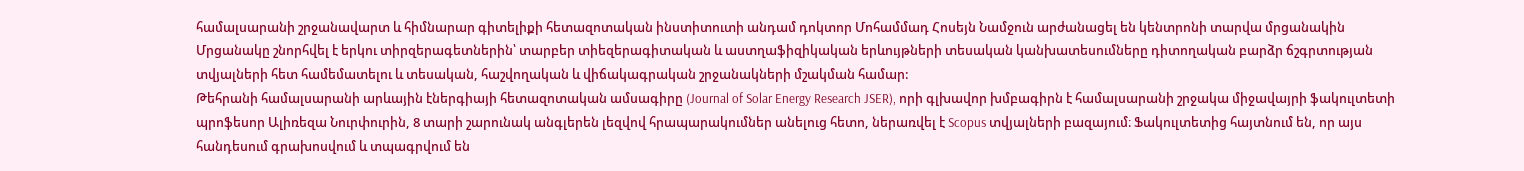համալսարանի շրջանավարտ և հիմնարար գիտելիքի հետազոտական ինստիտուտի անդամ դոկտոր Մոհամմադ Հոսեյն Նամջուն արժանացել են կենտրոնի տարվա մրցանակին
Մրցանակը շնորհվել է երկու տիրզերագետներին՝ տարբեր տիեզերագիտական և աստղաֆիզիկական երևույթների տեսական կանխատեսումները դիտողական բարձր ճշգրտության տվյալների հետ համեմատելու և տեսական, հաշվողական և վիճակագրական շրջանակների մշակման համար:
Թեհրանի համալսարանի արևային էներգիայի հետազոտական ամսագիրը (Journal of Solar Energy Research JSER), որի գլխավոր խմբագիրն է համալսարանի շրջակա միջավայրի ֆակուլտետի պրոֆեսոր Ալիռեզա Նուրփուրին, 8 տարի շարունակ անգլերեն լեզվով հրապարակումներ անելուց հետո, ներառվել է Scopus տվյալների բազայում։ Ֆակուլտետից հայտնում են, որ այս հանդեսում գրախոսվում և տպագրվում են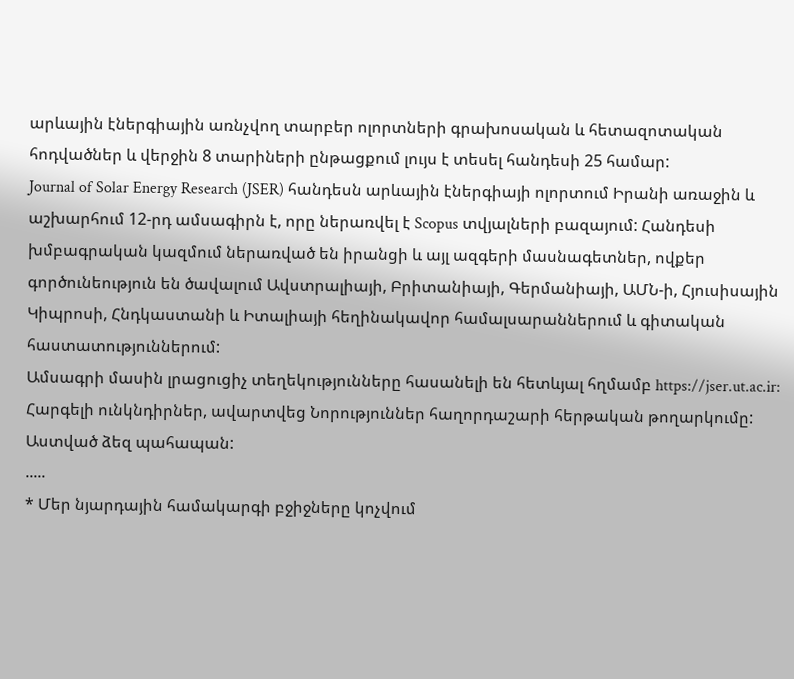արևային էներգիային առնչվող տարբեր ոլորտների գրախոսական և հետազոտական հոդվածներ և վերջին 8 տարիների ընթացքում լույս է տեսել հանդեսի 25 համար:
Journal of Solar Energy Research (JSER) հանդեսն արևային էներգիայի ոլորտում Իրանի առաջին և աշխարհում 12-րդ ամսագիրն է, որը ներառվել է Scopus տվյալների բազայում: Հանդեսի խմբագրական կազմում ներառված են իրանցի և այլ ազգերի մասնագետներ, ովքեր գործունեություն են ծավալում Ավստրալիայի, Բրիտանիայի, Գերմանիայի, ԱՄՆ-ի, Հյուսիսային Կիպրոսի, Հնդկաստանի և Իտալիայի հեղինակավոր համալսարաններում և գիտական հաստատություններում:
Ամսագրի մասին լրացուցիչ տեղեկությունները հասանելի են հետևյալ հղմամբ https://jser.ut.ac.ir:
Հարգելի ունկնդիրներ, ավարտվեց Նորություններ հաղորդաշարի հերթական թողարկումը: Աստված ձեզ պահապան:
.....
* Մեր նյարդային համակարգի բջիջները կոչվում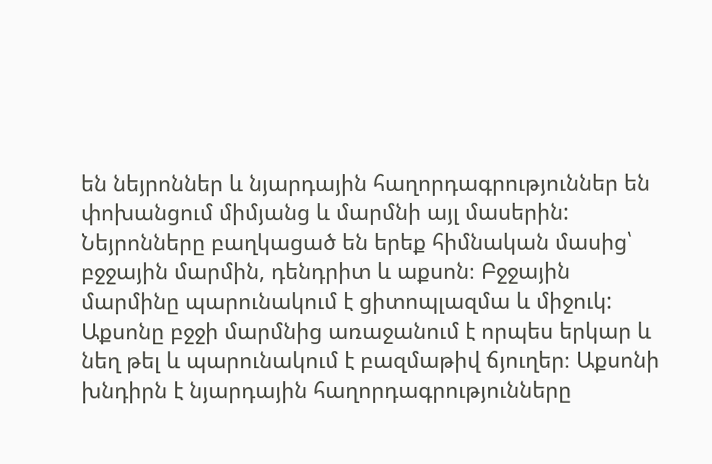են նեյրոններ և նյարդային հաղորդագրություններ են փոխանցում միմյանց և մարմնի այլ մասերին: Նեյրոնները բաղկացած են երեք հիմնական մասից՝ բջջային մարմին, դենդրիտ և աքսոն։ Բջջային մարմինը պարունակում է ցիտոպլազմա և միջուկ: Աքսոնը բջջի մարմնից առաջանում է որպես երկար և նեղ թել և պարունակում է բազմաթիվ ճյուղեր։ Աքսոնի խնդիրն է նյարդային հաղորդագրությունները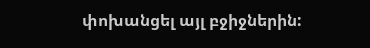փոխանցել այլ բջիջներին: